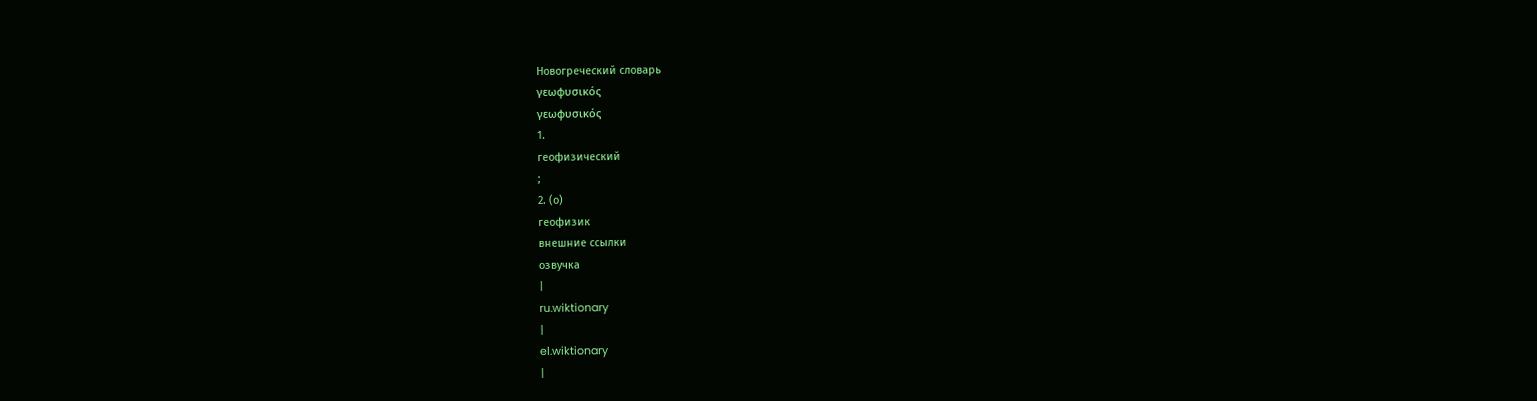Новогреческий словарь
γεωφυσικός
γεωφυσικός
1.
геофизический
;
2. (о)
геофизик
внешние ссылки
озвучка
|
ru.wiktionary
|
el.wiktionary
|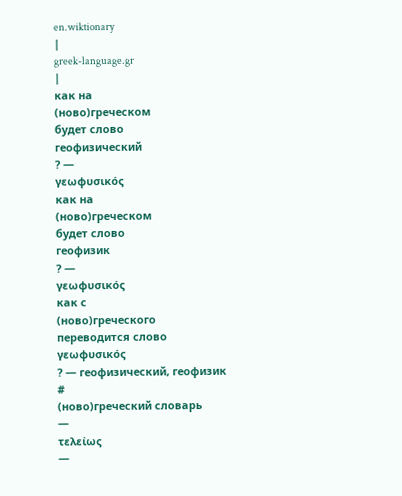en.wiktionary
|
greek-language.gr
|
как на
(ново)греческом
будет слово
геофизический
? —
γεωφυσικός
как на
(ново)греческом
будет слово
геофизик
? —
γεωφυσικός
как с
(ново)греческого
переводится слово
γεωφυσικός
? — геофизический, геофизик
#
(ново)греческий словарь
—
τελείως
—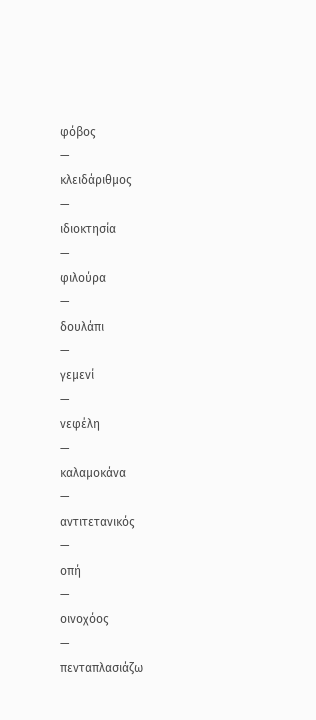φόβος
—
κλειδάριθμος
—
ιδιοκτησία
—
φιλούρα
—
δουλάπι
—
γεμενί
—
νεφέλη
—
καλαμοκάνα
—
αντιτετανικός
—
οπή
—
οινοχόος
—
πενταπλασιάζω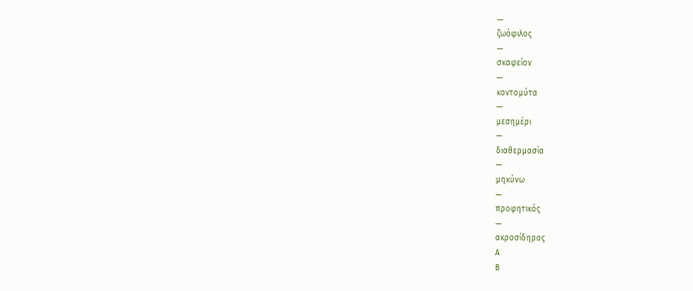—
ζωόφιλος
—
σκαφείον
—
κοντομύτα
—
μεσημέρι
—
διαθερμασία
—
μηκύνω
—
προφητικός
—
ακροσίδηρος
Α
Β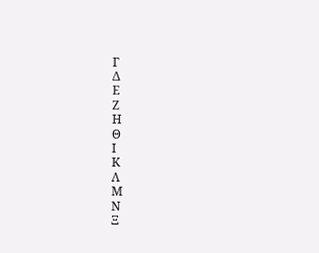Γ
Δ
Ε
Ζ
Η
Θ
Ι
Κ
Λ
Μ
Ν
Ξ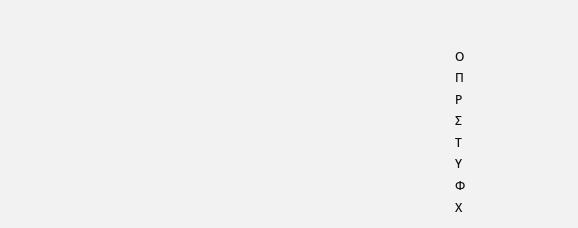Ο
Π
Ρ
Σ
Τ
Υ
Φ
Χ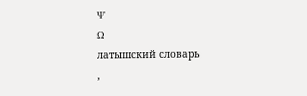Ψ
Ω
латышский словарь
,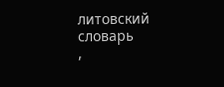литовский словарь
,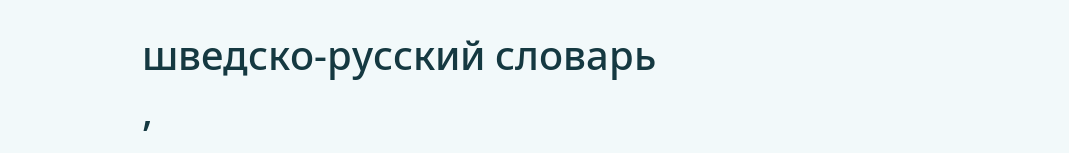шведско-русский словарь
,